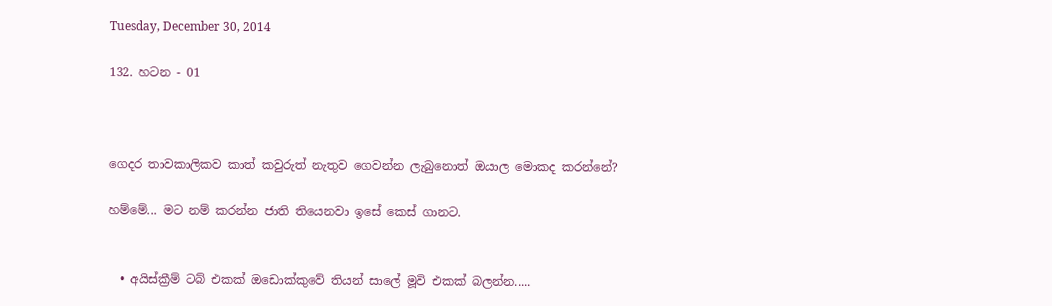Tuesday, December 30, 2014

132. හටන - 01



ගෙදර තාවකාලිකව කාත් කවුරුත් නැතුව ගෙවන්න ලැබුනොත් ඔයාල මොකද කරන්නේ?

හම්මේ... මට නම් කරන්න ජාති තියෙනවා ඉසේ කෙස් ගානට.


  • අයිස්ක්‍රීම් ටබ් එකක් ඔඩොක්කුවේ තියන් සාලේ මූවි එකක් බලන්න.....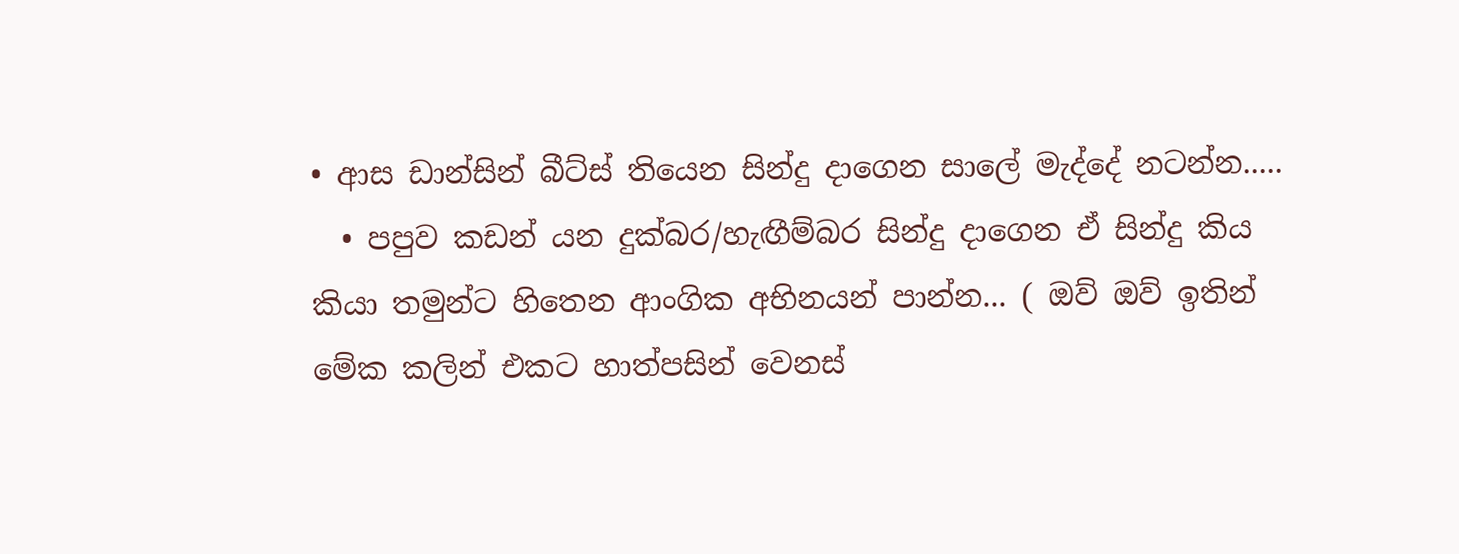• ආස ඩාන්සින් බීට්ස් තියෙන සින්දු දාගෙන සාලේ මැද්දේ නටන්න.....
  • පපුව කඩන් යන දුක්බර/හැඟීම්බර සින්දු දාගෙන ඒ සින්දු කිය කියා තමුන්ට හිතෙන ආංගික අභිනයන් පාන්න... ( ඔව් ඔව් ඉතින් මේක කලින් එකට හාත්පසින් වෙනස්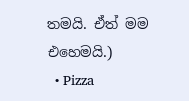තමයි. ඒත් මම එහෙමයි.)
  • Pizza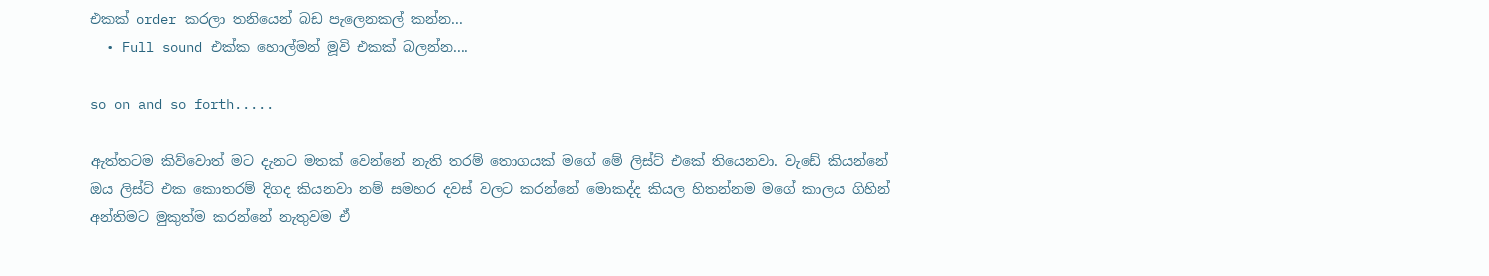එකක් order කරලා තනියෙන් බඩ පැලෙනකල් කන්න...
  • Full sound එක්ක හොල්මන් මූවි එකක් බලන්න....

so on and so forth.....

ඇත්තටම කිව්වොත් මට දැනට මතක් වෙන්නේ නැති තරම් තොගයක් මගේ මේ ලිස්ට් එකේ තියෙනවා. වැඩේ කියන්නේ ඔය ලිස්ට් එක කොතරම් දිගද කියනවා නම් සමහර දවස් වලට කරන්නේ මොකද්ද කියල හිතන්නම මගේ කාලය ගිහින් අන්තිමට මුකුත්ම කරන්නේ නැතුවම ඒ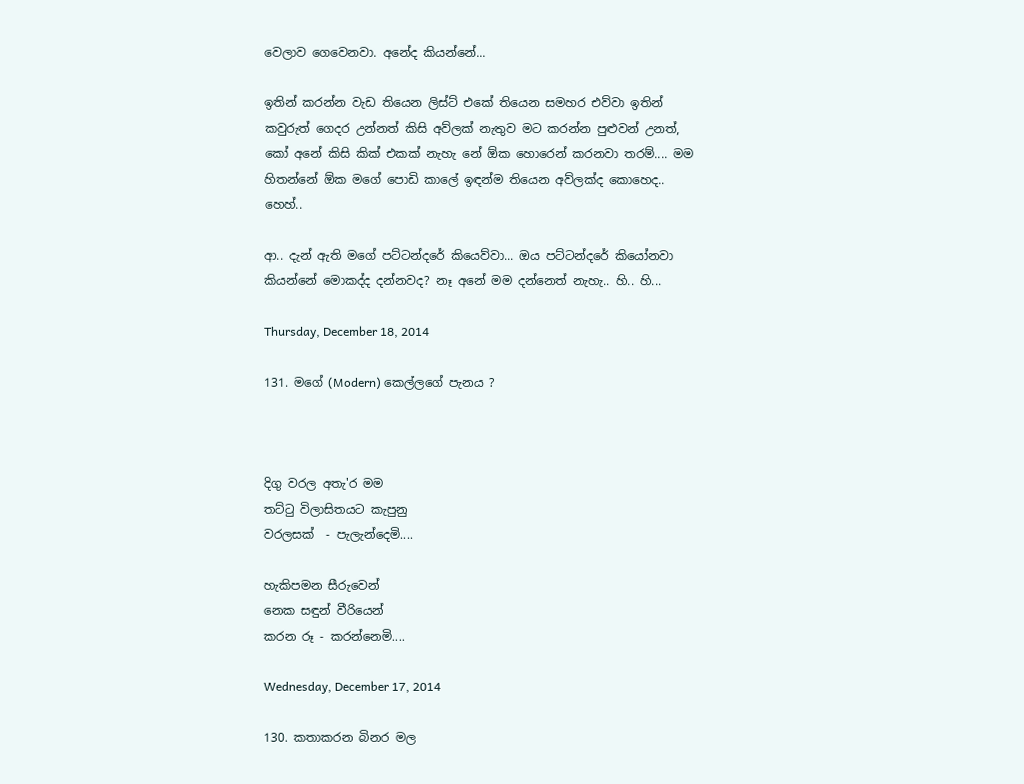වෙලාව ගෙවෙනවා. අනේද කියන්නේ...

ඉතින් කරන්න වැඩ තියෙන ලිස්ට් එකේ තියෙන සමහර එව්වා ඉතින් කවුරුත් ගෙදර උන්නත් කිසි අව්ලක් නැතුව මට කරන්න පුළුවන් උනත්, කෝ අනේ කිසි කික් එකක් නැහැ නේ ඕක හොරෙන් කරනවා තරම්.... මම හිතන්නේ ඕක මගේ පොඩි කාලේ ඉඳන්ම තියෙන අව්ලක්ද කොහෙද.. හෙහ්..

ආ.. දැන් ඇති මගේ පට්ටන්දරේ කියෙව්වා... ඔය පට්ටන්දරේ කියෝනවා කියන්නේ මොකද්ද දන්නවද? නෑ අනේ මම දන්නෙත් නැහැ.. හි.. හි...

Thursday, December 18, 2014

131. මගේ (Modern) කෙල්ලගේ පැනය ?



දිගු වරල අතැ'ර මම
තට්ටු විලාසිතයට කැපුනු
වරලසක්  - පැලැන්දෙමි....

හැකිපමන සීරුවෙන්
නෙක සඳුන් වීරියෙන්
කරන රූ - කරන්නෙමි....

Wednesday, December 17, 2014

130. කතාකරන බිනර මල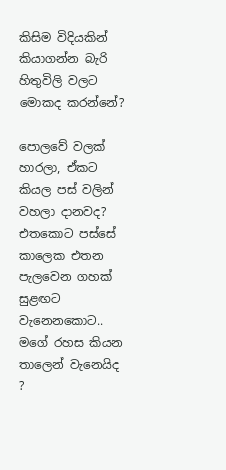කිසිම විදියකින් කියාගන්න බැරි හිතුවිලි වලට මොකද කරන්නේ?

පොලවේ වලක් හාරලා, ඒකට කියල පස් වලින් වහලා දානවද? එතකොට පස්සේ කාලෙක එතන පැලවෙන ගහක් සුළඟට වැනෙනකොට.. මගේ රහස කියන තාලෙන් වැනෙයිද ?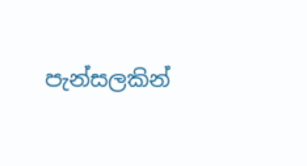පැන්සලකින්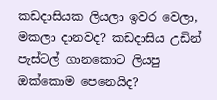කඩදාසියක ලියලා ඉවර වෙලා, මකලා දානවද? කඩදාසිය උඩින් පැස්ටල් ගානකොට ලියපු ඔක්කොම පෙනෙයිද?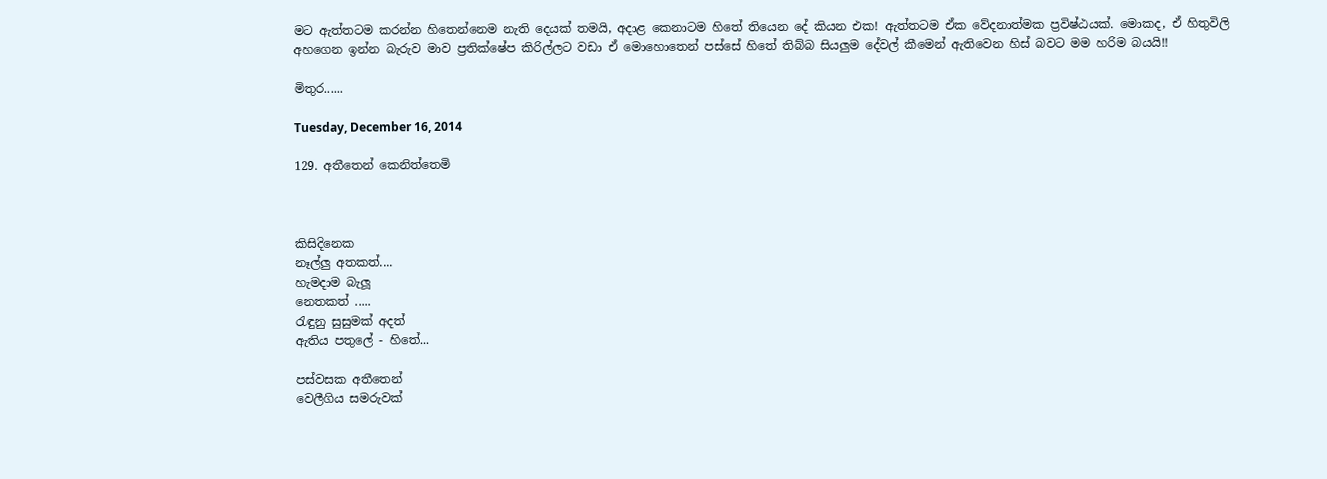මට ඇත්තටම කරන්න හිතෙන්නෙම නැති දෙයක් තමයි, අදාළ කෙනාටම හිතේ තියෙන දේ කියන එක! ඇත්තටම ඒක වේදනාත්මක ප්‍රවිෂ්ඨයක්. මොකද, ඒ හිතුවිලි අහගෙන ඉන්න බැරුව මාව ප්‍රතික්ෂේප කිරිල්ලට වඩා ඒ මොහොතෙන් පස්සේ හිතේ තිබ්බ සියලුම දේවල් කීමෙන් ඇතිවෙන හිස් බවට මම හරිම බයයි!!

මිතුර......

Tuesday, December 16, 2014

129. අතීතෙන් කෙනිත්තෙමි



කිසිදිනෙක
නෑල්ලු අතකත්....
හැමදාම බැලූ
නෙතකත් .....
රැඳුනු සුසුමක් අදත්
ඇතිය පතුලේ - හිතේ...

පස්වසක අතීතෙන්
වෙලීගිය සමරුවක්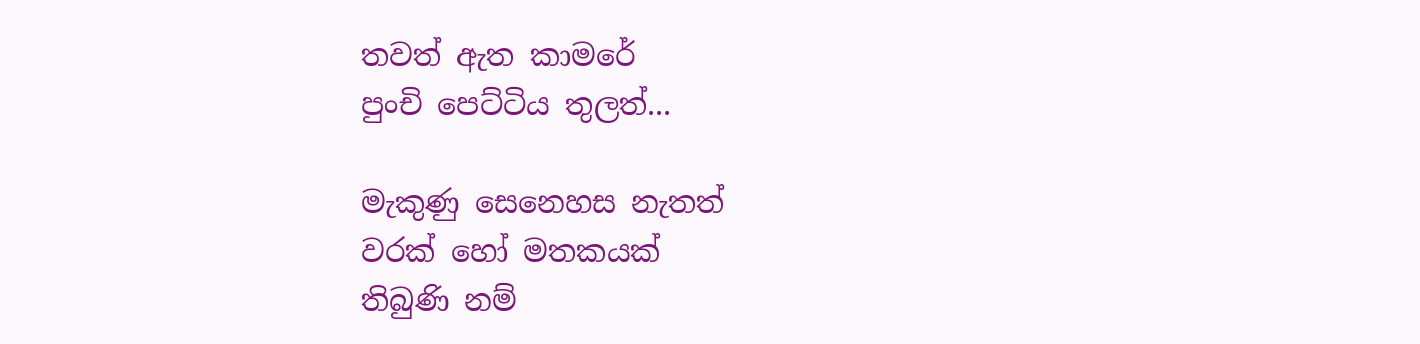තවත් ඇත කාමරේ
පුංචි පෙට්ටිය තුලත්...

මැකුණු සෙනෙහස නැතත්
වරක් හෝ මතකයක්
තිබුණි නම්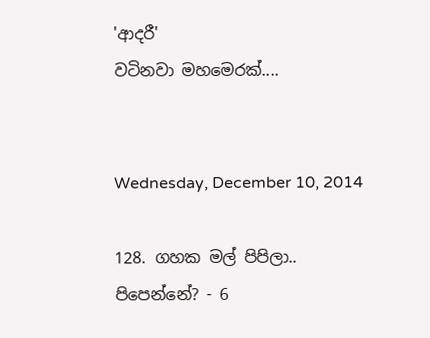'ආදරී'
වටිනවා මහමෙරක්....


Wednesday, December 10, 2014

128. ගහක මල් පිපිලා.. පිපෙන්නේ? - 6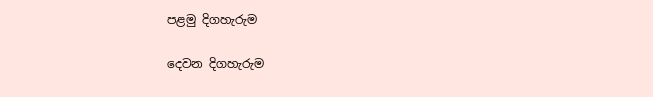පළමු දිගහැරුම

දෙවන දිගහැරුම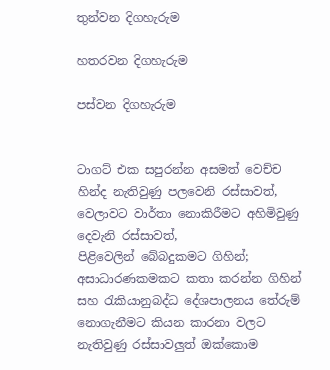තුන්වන දිගහැරුම

හතරවන දිගහැරුම

පස්වන දිගහැරුම


ටාගට් එක සපුරන්න අසමත් වෙච්ච හින්ද නැතිවුණු පලවෙනි රස්සාවත්,
වෙලාවට වාර්තා නොකිරීමට අහිමිවුණු දෙවැනි රස්සාවත්,
පිළිවෙලින් බේබදුකමට ගිහින්; අසාධාරණකමකට කතා කරන්න ගිහින් සහ රැකියානුබද්ධ දේශපාලනය තේරුම් නොගැනීමට කියන කාරනා වලට නැතිවුණු රස්සාවලුත් ඔක්කොම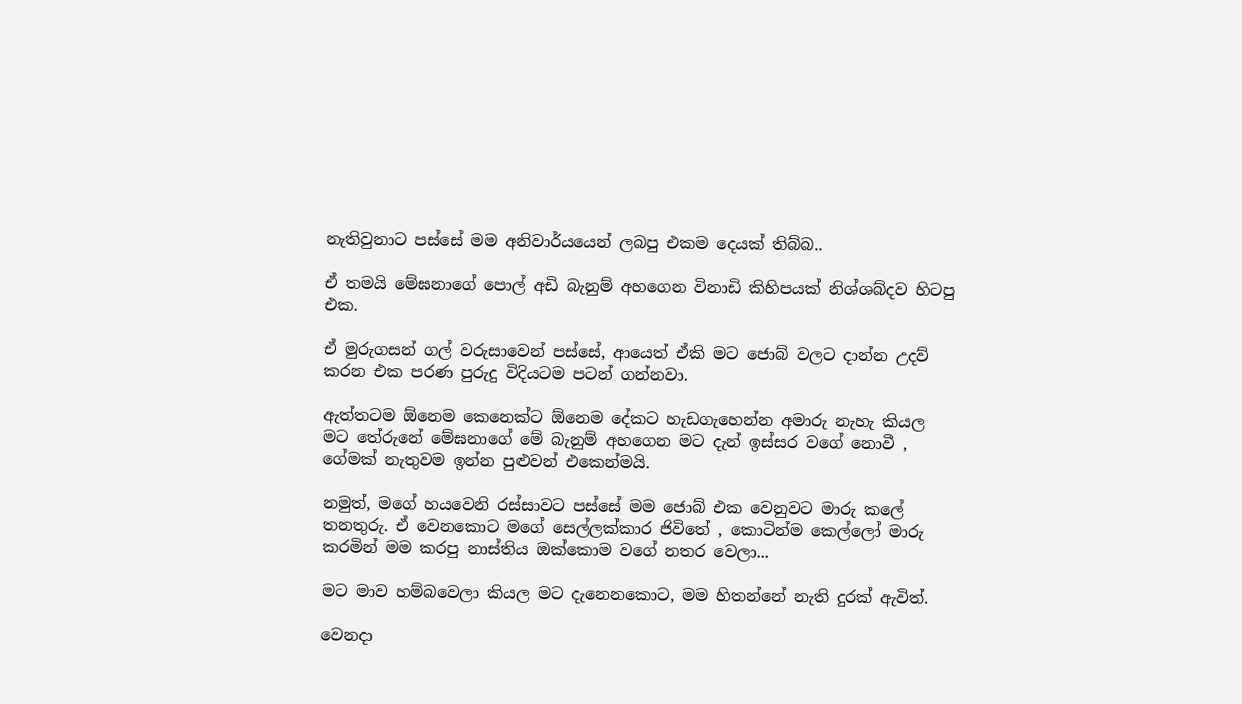නැතිවුනාට පස්සේ මම අනිවාර්යයෙන් ලබපු එකම දෙයක් තිබ්බ..

ඒ තමයි මේඝනාගේ පොල් අඩි බැනුම් අහගෙන විනාඩි කිහිපයක් නිශ්ශබ්දව හිටපු එක.

ඒ මුරුගසන් ගල් වරුසාවෙන් පස්සේ, ආයෙත් ඒකි මට ජොබ් වලට දාන්න උදව් කරන එක පරණ පුරුදු විදියටම පටන් ගන්නවා.

ඇත්තටම ඕනෙම කෙනෙක්ට ඕනෙම දේකට හැඩගැහෙන්න අමාරු නැහැ කියල මට තේරුනේ මේඝනාගේ මේ බැනුම් අහගෙන මට දැන් ඉස්සර වගේ නොවී , ගේමක් නැතුවම ඉන්න පුළුවන් එකෙන්මයි.

නමුත්, මගේ හයවෙනි රස්සාවට පස්සේ මම ජොබ් එක වෙනුවට මාරු කලේ තනතුරු. ඒ වෙනකොට මගේ සෙල්ලක්කාර ජිවිතේ , කොටින්ම කෙල්ලෝ මාරු කරමින් මම කරපු නාස්තිය ඔක්කොම වගේ නතර වෙලා...

මට මාව හම්බවෙලා කියල මට දැනෙනකොට, මම හිතන්නේ නැති දුරක් ඇවිත්.

වෙනදා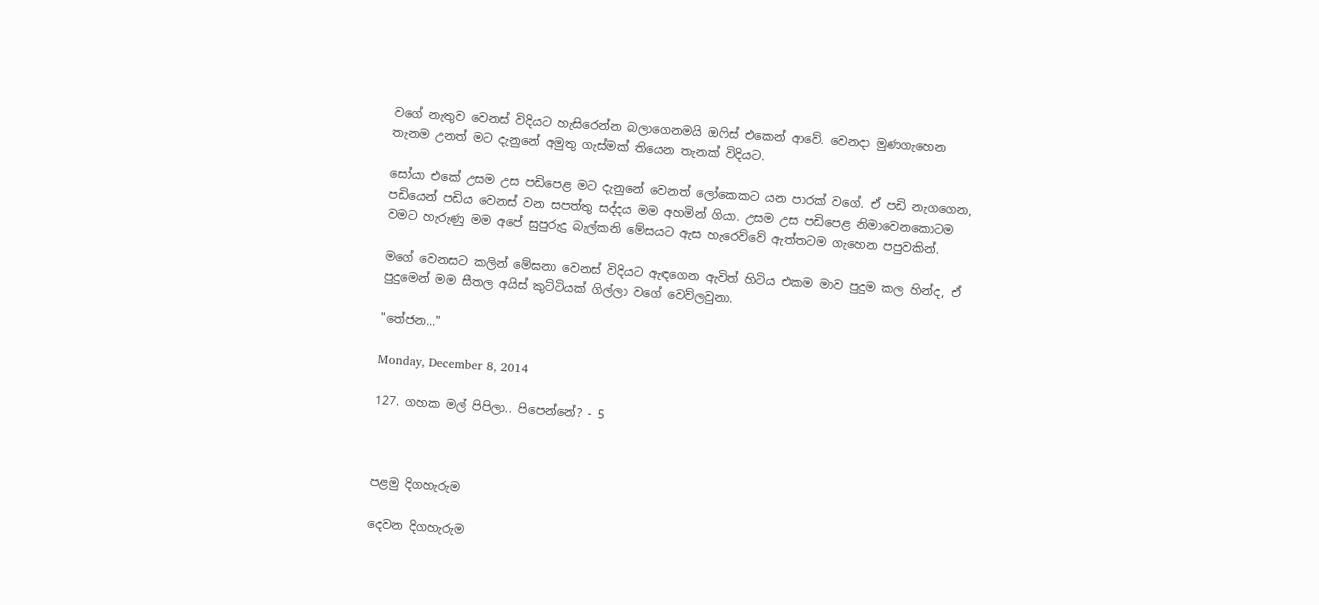වගේ නැතුව වෙනස් විදියට හැසිරෙන්න බලාගෙනමයි ඔෆිස් එකෙන් ආවේ. වෙනදා මුණගැහෙන තැනම උනත් මට දැනුනේ අමුතු ගැස්මක් තියෙන තැනක් විදියට.

සෝයා එකේ උසම උස පඩිපෙළ මට දැනුනේ වෙනත් ලෝකෙකට යන පාරක් වගේ. ඒ පඩි නැගගෙන, පඩියෙන් පඩිය වෙනස් වන සපත්තු සද්දය මම අහමින් ගියා. උසම උස පඩිපෙළ නිමාවෙනකොටම වමට හැරුණු මම අපේ සුපුරුදු බැල්කනි මේසයට ඇස හැරෙව්වේ ඇත්තටම ගැහෙන පපුවකින්.

මගේ වෙනසට කලින් මේඝනා වෙනස් විදියට ඇඳගෙන ඇවිත් හිටිය එකම මාව පුදුම කල හින්ද, ඒ පුදුමෙන් මම සීතල අයිස් කුට්ටියක් ගිල්ලා වගේ වෙව්ලවුනා.

"තේජන..."

Monday, December 8, 2014

127. ගහක මල් පිපිලා.. පිපෙන්නේ? - 5



පළමු දිගහැරුම

දෙවන දිගහැරුම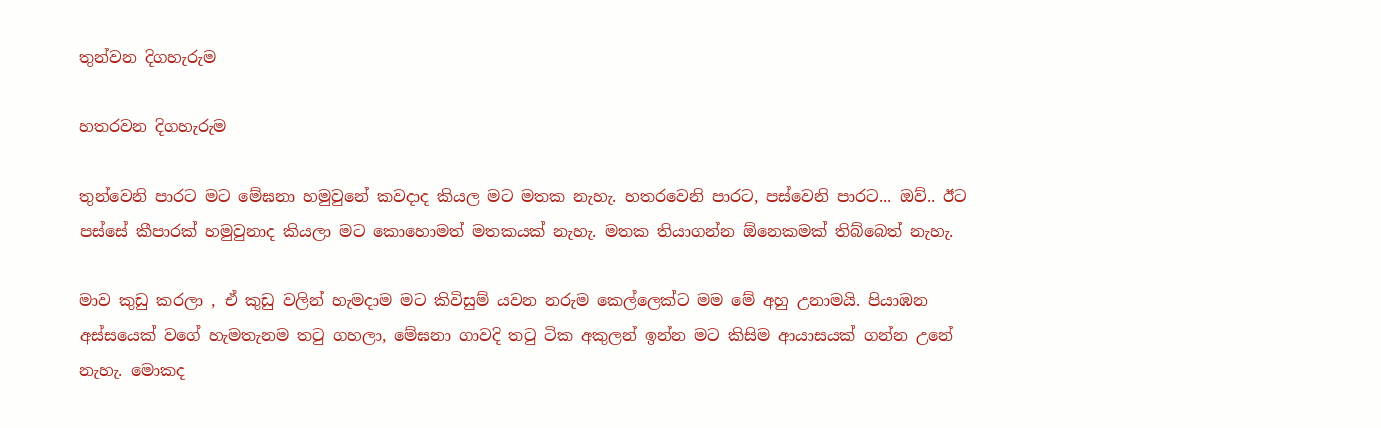තුන්වන දිගහැරුම

හතරවන දිගහැරුම

තුන්වෙනි පාරට මට මේඝනා හමුවුනේ කවදාද කියල මට මතක නැහැ. හතරවෙනි පාරට, පස්වෙනි පාරට... ඔව්.. ඊට පස්සේ කීපාරක් හමුවුනාද කියලා මට කොහොමත් මතකයක් නැහැ. මතක තියාගන්න ඕනෙකමක් තිබ්බෙත් නැහැ.

මාව කුඩු කරලා , ඒ කුඩු වලින් හැමදාම මට කිවිසුම් යවන නරුම කෙල්ලෙක්ට මම මේ අහු උනාමයි. පියාඹන අස්සයෙක් වගේ හැමතැනම තටු ගහලා, මේඝනා ගාවදි තටු ටික අකුලන් ඉන්න මට කිසිම ආයාසයක් ගන්න උනේ නැහැ. මොකද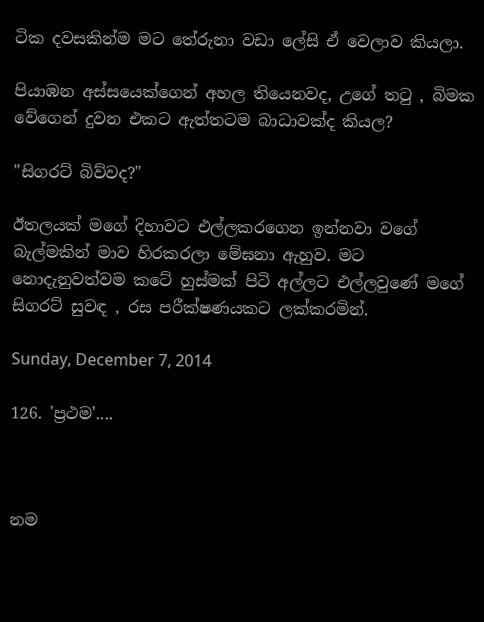ටික දවසකින්ම මට තේරුනා වඩා ලේසි ඒ වෙලාව කියලා.

පියාඹන අස්සයෙක්ගෙන් අහල තියෙනවද, උගේ තටු , බිමක වේගෙන් දුවන එකට ඇත්තටම බාධාවක්ද කියල?

"සිගරට් බිව්වද?"

ඊතලයක් මගේ දිහාවට එල්ලකරගෙන ඉන්නවා වගේ බැල්මකින් මාව හිරකරලා මේඝනා ඇහුව. මට නොදැනුවත්වම කටේ හුස්මක් පිටි අල්ලට එල්ලවුණේ මගේ සිගරට් සුවඳ , රස පරීක්ෂණයකට ලක්කරමින්.

Sunday, December 7, 2014

126. 'ප්‍රථම'....



නම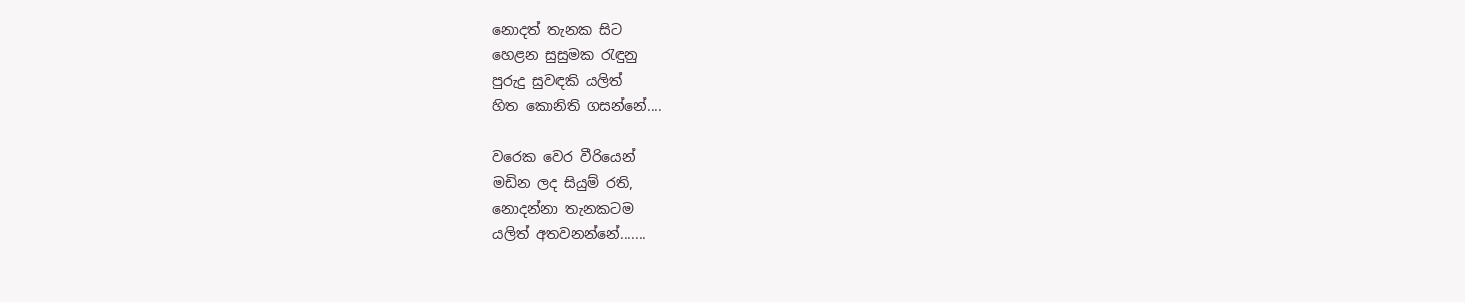නොදත් තැනක සිට
හෙළන සුසුමක රැඳුනු
පුරුදු සුවඳකි යලිත්
හිත කොනිති ගසන්නේ....

වරෙක වෙර වීරියෙන්
මඩින ලද සියුම් රති,
නොදන්නා තැනකටම
යලිත් අතවනන්නේ.......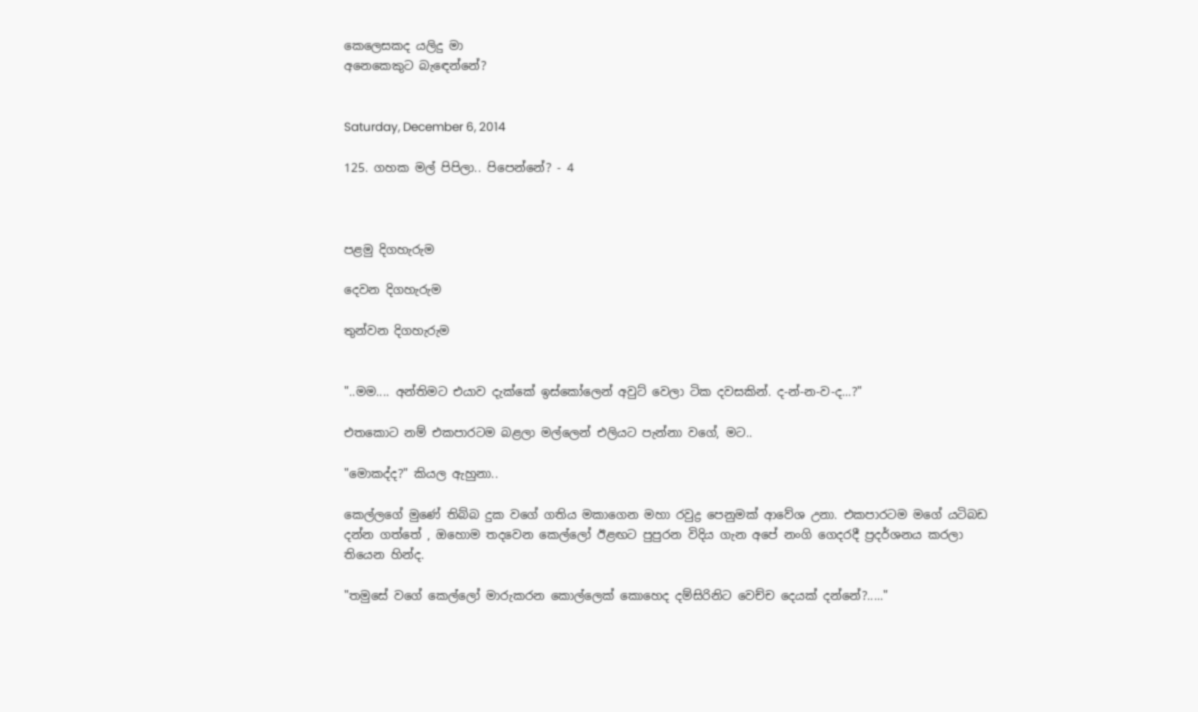කෙලෙසකද යලිදු මා
අනෙකෙකුට බැඳෙන්නේ?


Saturday, December 6, 2014

125. ගහක මල් පිපිලා.. පිපෙන්නේ? - 4



පළමු දිගහැරුම

දෙවන දිගහැරුම

තුන්වන දිගහැරුම


"..මම.... අන්තිමට එයාව දැක්කේ ඉස්කෝලෙන් අවුට් වෙලා ටික දවසකින්. ද-න්-න-ව-ද...?"

එතකොට නම් එකපාරටම බළලා මල්ලෙන් එලියට පැන්නා වගේ, මට..

"මොකද්ද?" කියල ඇහුනා..

කෙල්ලගේ මුණේ තිබ්බ දුක වගේ ගතිය මකාගෙන මහා රවුද්‍ර පෙනුමක් ආවේශ උනා. එකපාරටම මගේ යටිබඩ දන්න ගත්තේ , ඔහොම තදවෙන කෙල්ලෝ ඊළඟට පුපුරන විදිය ගැන අපේ නංගි ගෙදරදී ප්‍රදර්ශනය කරලා තියෙන හින්ද.

"තමුසේ වගේ කෙල්ලෝ මාරුකරන කොල්ලෙක් කොහෙද දම්සිරිනිට වෙච්ච දෙයක් දන්නේ?....."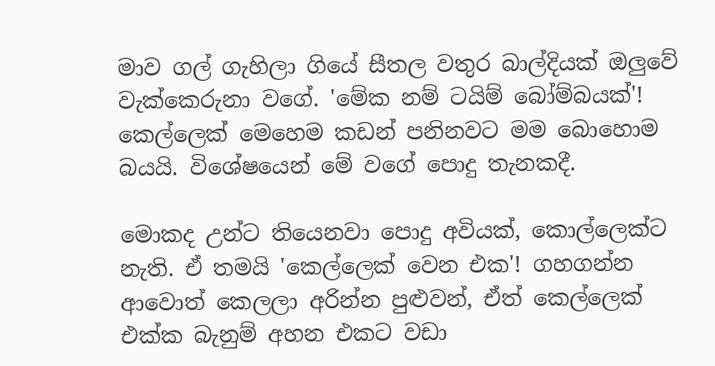මාව ගල් ගැහිලා ගියේ සීතල වතුර බාල්දියක් ඔලුවේ වැක්කෙරුනා වගේ. 'මේක නම් ටයිම් බෝම්බයක්'! කෙල්ලෙක් මෙහෙම කඩන් පනිනවට මම බොහොම බයයි. විශේෂයෙන් මේ වගේ පොදු තැනකදී.

මොකද උන්ට තියෙනවා පොදු අවියක්, කොල්ලෙක්ට නැති. ඒ තමයි 'කෙල්ලෙක් වෙන එක'! ගහගන්න ආවොත් කෙලලා අරින්න පුළුවන්, ඒත් කෙල්ලෙක් එක්ක බැනුම් අහන එකට වඩා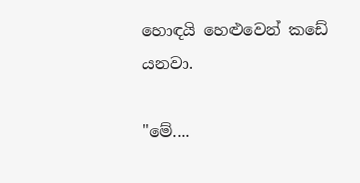හොඳයි හෙළුවෙන් කඩේ යනවා.

"මේ....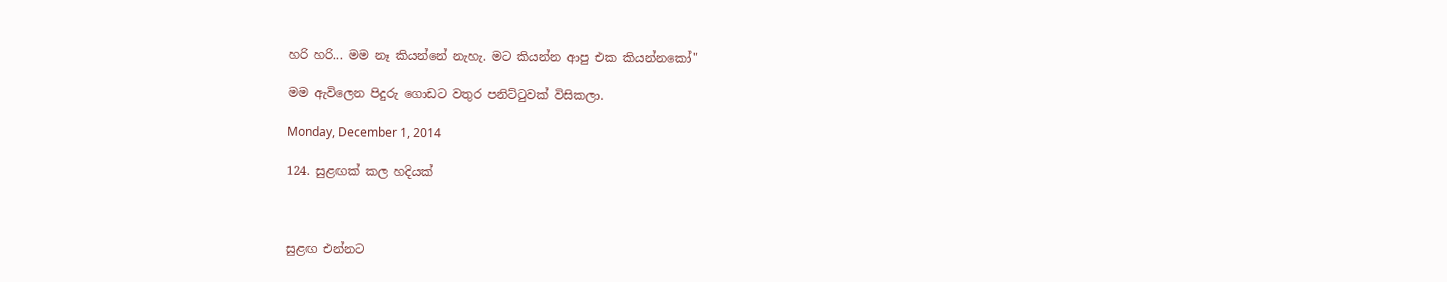හරි හරි... මම නෑ කියන්නේ නැහැ. මට කියන්න ආපු එක කියන්නකෝ"

මම ඇවිලෙන පිදුරු ගොඩට වතුර පනිට්ටුවක් විසිකලා.

Monday, December 1, 2014

124. සුළඟක් කල හදියක්



සුළඟ එන්නට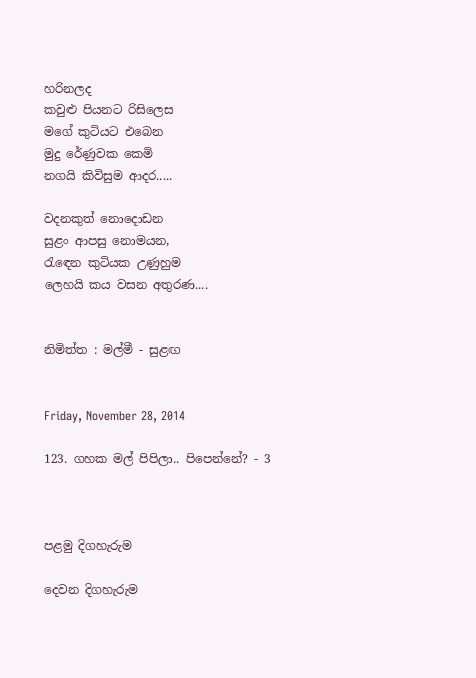හරිනලද
කවුළු පියනට රිසිලෙස
මගේ කුටියට එබෙන
මුදු රේණුවක කෙමි
නගයි කිවිසුම ආදර.....

වදනකුත් නොදොඩන
සුළං ආපසු නොමයන,
රැඳෙන කුටියක උණුහුම
ලෙහයි කය වසන අතුරණ....


නිමිත්ත : මල්මී - සුළඟ


Friday, November 28, 2014

123. ගහක මල් පිපිලා.. පිපෙන්නේ? - 3



පළමු දිගහැරුම

දෙවන දිගහැරුම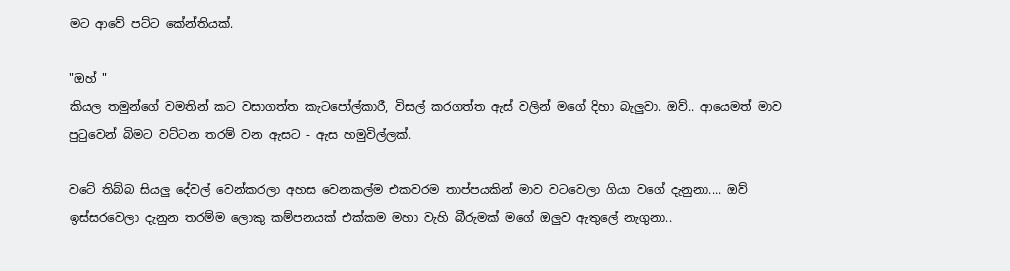මට ආවේ පට්ට කේන්තියක්.

"ඔහ් "
කියල තමුන්ගේ වමතින් කට වසාගත්ත කැටපෝල්කාරී, විසල් කරගත්ත ඇස් වලින් මගේ දිහා බැලුවා. ඔව්.. ආයෙමත් මාව පුටුවෙන් බිමට වට්ටන තරම් වන ඇසට - ඇස හමුවිල්ලක්.

වටේ තිබ්බ සියලු දේවල් වෙන්කරලා අහස වෙනකල්ම එකවරම තාප්පයකින් මාව වටවෙලා ගියා වගේ දැනුනා.... ඔව් ඉස්සරවෙලා දැනුන තරම්ම ලොකු කම්පනයක් එක්කම මහා වැහි බීරුමක් මගේ ඔලුව ඇතුලේ නැගුනා..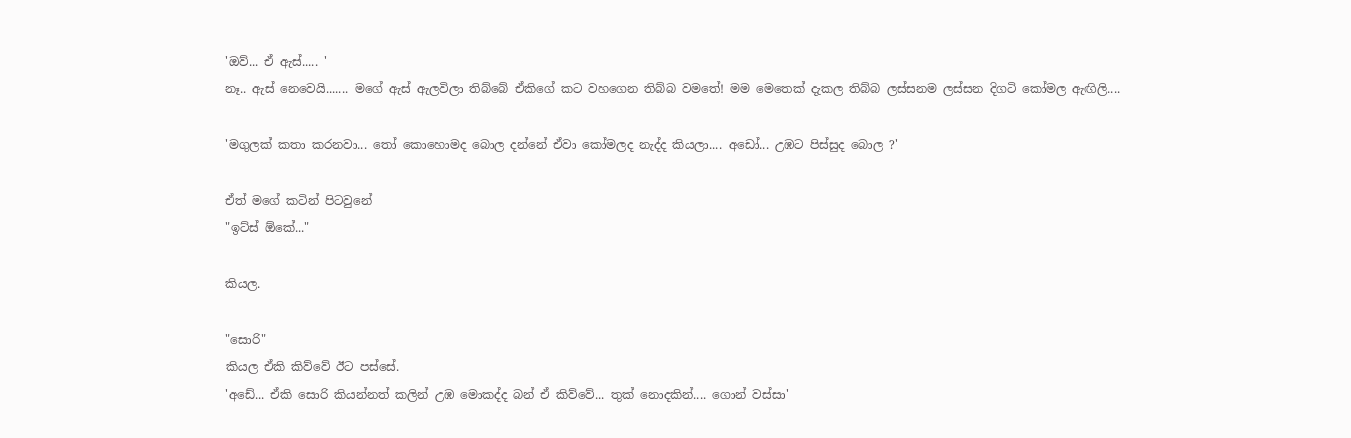'ඔව්... ඒ ඇස්..... '
නෑ.. ඇස් නෙවෙයි....... මගේ ඇස් ඇලවිලා තිබ්බේ ඒකිගේ කට වහගෙන තිබ්බ වමතේ! මම මෙතෙක් දැකල තිබ්බ ලස්සනම ලස්සන දිගටි කෝමල ඇඟිලි....

'මගුලක් කතා කරනවා... තෝ කොහොමද බොල දන්නේ ඒවා කෝමලද නැද්ද කියලා.... අඩෝ... උඹට පිස්සුද බොල ?'

ඒත් මගේ කටින් පිටවුනේ
"ඉට්ස් ඕකේ..."

කියල.

"සොරි"
කියල ඒකි කිව්වේ ඊට පස්සේ.
'අඩේ... ඒකි සොරි කියන්නත් කලින් උඹ මොකද්ද බන් ඒ කිව්වේ... තුක් නොදකින්.... ගොන් වස්සා'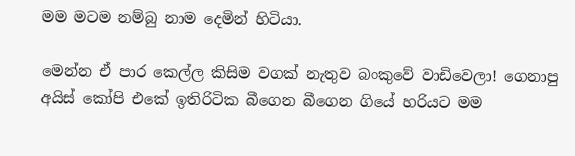මම මටම නම්බු නාම දෙමින් හිටියා.

මෙන්න ඒ පාර කෙල්ල කිසිම වගක් නැතුව බංකුවේ වාඩිවෙලා! ගෙනාපු අයිස් කෝපි එකේ ඉතිරිටික බීගෙන බීගෙන ගියේ හරියට මම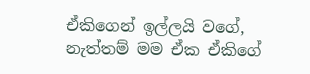ඒකිගෙන් ඉල්ලයි වගේ, නැත්තම් මම ඒක ඒකිගේ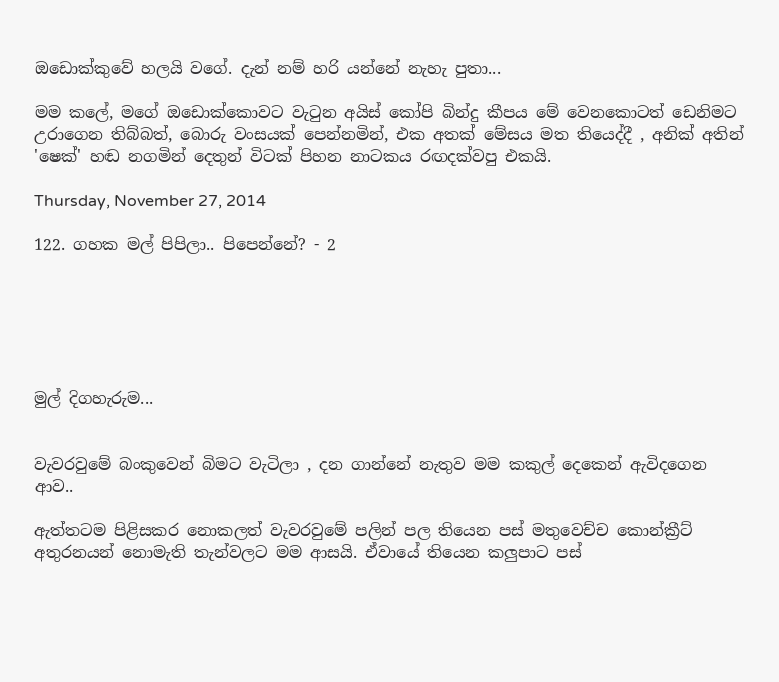ඔඩොක්කුවේ හලයි වගේ. දැන් නම් හරි යන්නේ නැහැ පුතා...

මම කලේ, මගේ ඔඩොක්කොවට වැටුන අයිස් කෝපි බින්දු කීපය මේ වෙනකොටත් ඩෙනිමට උරාගෙන තිබ්බත්, බොරු වංසයක් පෙන්නමින්, එක අතක් මේසය මත තියෙද්දී , අනික් අතින් 'ෂෙක්' හඬ නගමින් දෙතුන් විටක් පිහන නාටකය රඟදක්වපු එකයි.

Thursday, November 27, 2014

122. ගහක මල් පිපිලා.. පිපෙන්නේ? - 2






මුල් දිගහැරුම...


වැවරවුමේ බංකුවෙන් බිමට වැටිලා , දන ගාන්නේ නැතුව මම කකුල් දෙකෙන් ඇවිදගෙන ආව..

ඇත්තටම පිළිසකර නොකලත් වැවරවුමේ පලින් පල තියෙන පස් මතුවෙච්ච කොන්ක්‍රීට් අතුරනයන් නොමැති තැන්වලට මම ආසයි. ඒවායේ තියෙන කලුපාට පස්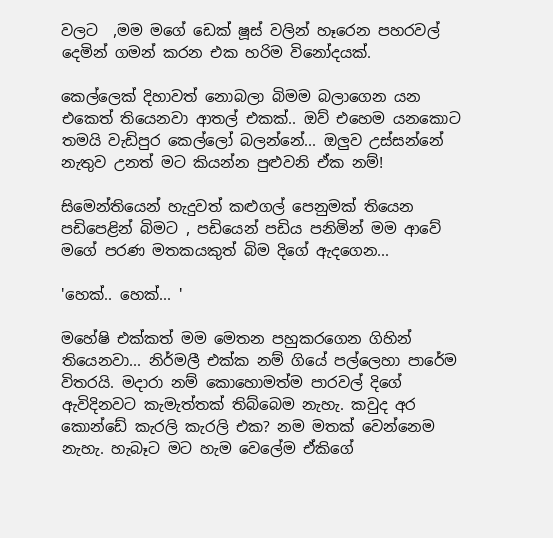වලට  ,මම මගේ ඩෙක් ෂූස් වලින් හෑරෙන පහරවල් දෙමින් ගමන් කරන එක හරිම විනෝදයක්.

කෙල්ලෙක් දිහාවත් නොබලා බිමම බලාගෙන යන එකෙත් තියෙනවා ආතල් එකක්.. ඔව් එහෙම යනකොට තමයි වැඩිපුර කෙල්ලෝ බලන්නේ... ඔලුව උස්සන්නේ නැතුව උනත් මට කියන්න පුළුවනි ඒක නම්!

සිමෙන්තියෙන් හැදුවත් කළුගල් පෙනුමක් තියෙන පඩිපෙළින් බිමට , පඩියෙන් පඩිය පනිමින් මම ආවේ මගේ පරණ මතකයකුත් බිම දිගේ ඇදගෙන...

'හෙක්.. හෙක්... '

මහේෂි එක්කත් මම මෙතන පහුකරගෙන ගිහින් තියෙනවා... නිර්මලී එක්ක නම් ගියේ පල්ලෙහා පාරේම විතරයි. මදාරා නම් කොහොමත්ම පාරවල් දිගේ ඇවිදිනවට කැමැත්තක් තිබ්බෙම නැහැ. කවුද අර කොන්ඩේ කැරලි කැරලි එක? නම මතක් වෙන්නෙම නැහැ. හැබෑට මට හැම වෙලේම ඒකිගේ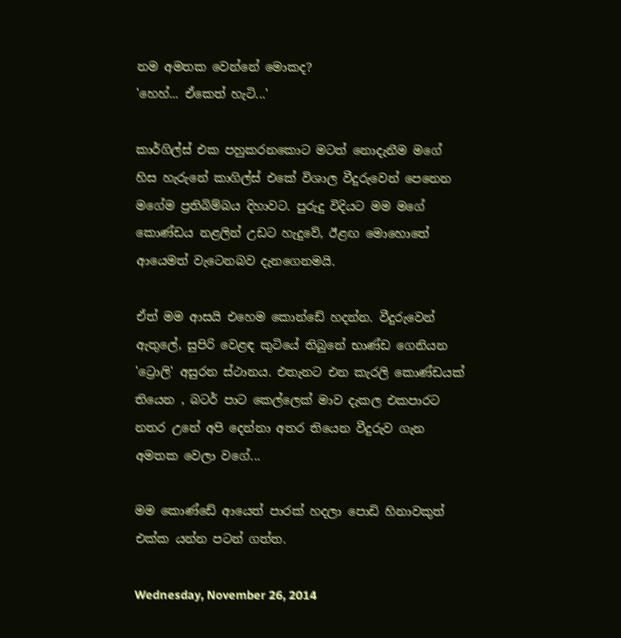නම අමතක වෙන්නේ මොකද?
'හෙහ්... ඒකෙත් හැටි...'

කාර්ගිල්ස් එක පහුකරනකොට මටත් නොදැනීම මගේ හිස හැරුනේ කාගිල්ස් එකේ විශාල වීදුරුවෙන් පෙනෙන මගේම ප්‍රතිබිම්බය දිහාවට. පුරුදු විදියට මම මගේ කොණ්ඩය නළලින් උඩට හැදුවේ, ඊළඟ මොහොතේ ආයෙමත් වැටෙනබව දැනගෙනමයි.

ඒත් මම ආසයි එහෙම කොන්ඩේ හදන්න. වීදුරුවෙන් ඇතුලේ, සුපිරි වෙළඳ කුටියේ තිබුනේ භාණ්ඩ ගෙනියන 'ට්‍රොලි' අසුරන ස්ථානය. එතැනට එන කැරලි කොණ්ඩයක් තියෙන , බටර් පාට කෙල්ලෙක් මාව දැකල එකපාරට නතර උනේ අපි දෙන්නා අතර තියෙන වීදුරුව ගැන අමතක වෙලා වගේ...

මම කොණ්ඩේ ආයෙත් පාරක් හදලා පොඩි හිනාවකුත් එක්ක යන්න පටන් ගත්ත.

Wednesday, November 26, 2014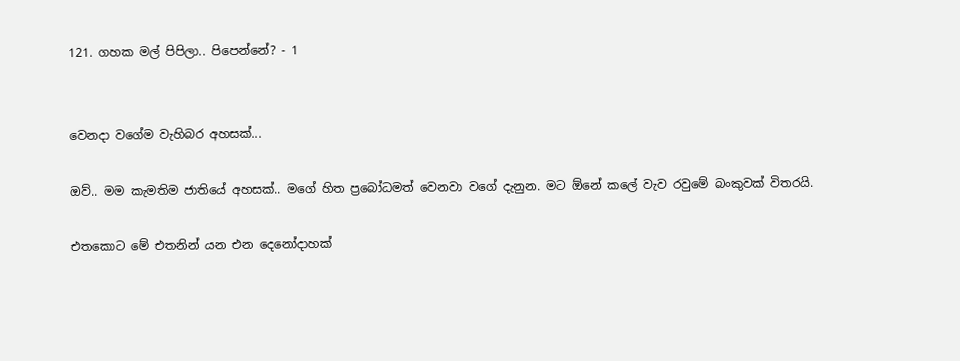121. ගහක මල් පිපිලා.. පිපෙන්නේ? - 1


වෙනදා වගේම වැහිබර අහසක්...

ඔව්.. මම කැමතිම ජාතියේ අහසක්.. මගේ හිත ප්‍රබෝධමත් වෙනවා වගේ දැනුන. මට ඕනේ කලේ වැව රවුමේ බංකුවක් විතරයි.

එතකොට මේ එතනින් යන එන දෙනෝදාහක්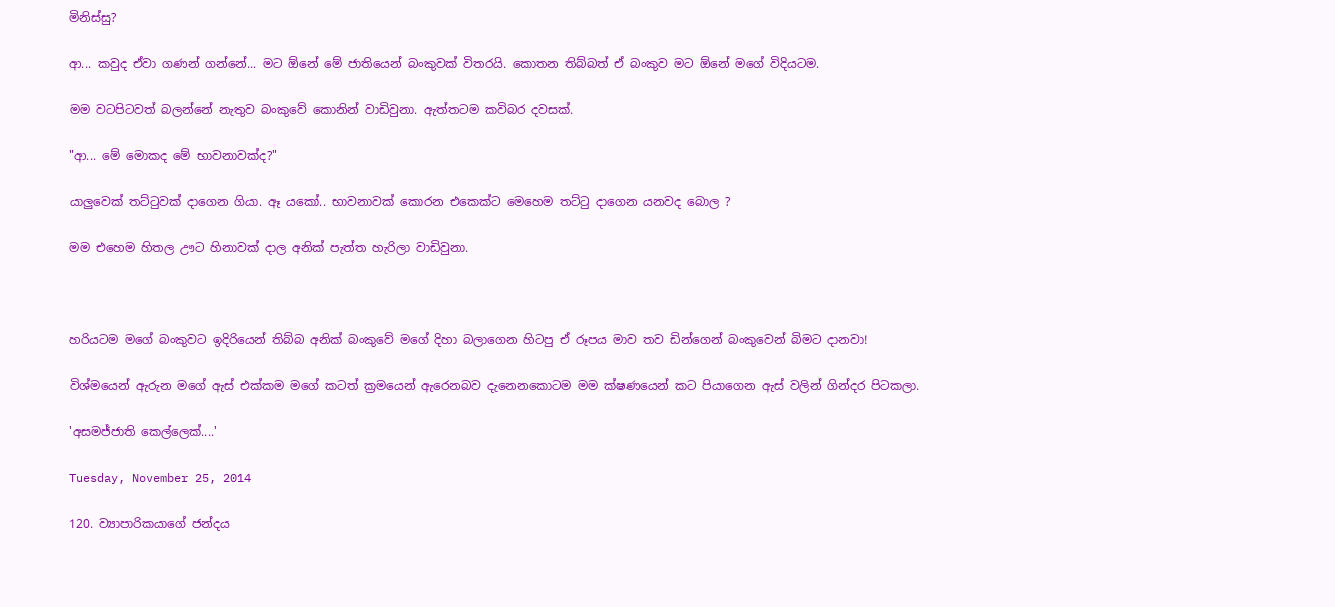මිනිස්සු?

ආ... කවුද ඒවා ගණන් ගන්නේ... මට ඕනේ මේ ජාතියෙන් බංකුවක් විතරයි. කොතන තිබ්බත් ඒ බංකුව මට ඕනේ මගේ විදියටම.

මම වටපිටවත් බලන්නේ නැතුව බංකුවේ කොනින් වාඩිවුනා. ඇත්තටම කවිබර දවසක්.

"ආ... මේ මොකද මේ භාවනාවක්ද?"

යාලුවෙක් තට්ටුවක් දාගෙන ගියා. ඈ යකෝ.. භාවනාවක් කොරන එකෙක්ට මෙහෙම තට්ටු දාගෙන යනවද බොල ?

මම එහෙම හිතල ඌට හිනාවක් දාල අනික් පැත්ත හැරිලා වාඩිවුනා.



හරියටම මගේ බංකුවට ඉදිරියෙන් තිබ්බ අනික් බංකුවේ මගේ දිහා බලාගෙන හිටපු ඒ රූපය මාව තව ඩින්ගෙන් බංකුවෙන් බිමට දානවා!

විශ්මයෙන් ඇරුන මගේ ඇස් එක්කම මගේ කටත් ක්‍රමයෙන් ඇරෙනබව දැනෙනකොටම මම ක්ෂණයෙන් කට පියාගෙන ඇස් වලින් ගින්දර පිටකලා.

'අසමජ්ජාති කෙල්ලෙක්....'

Tuesday, November 25, 2014

120. ව්‍යාපාරිකයාගේ ජන්දය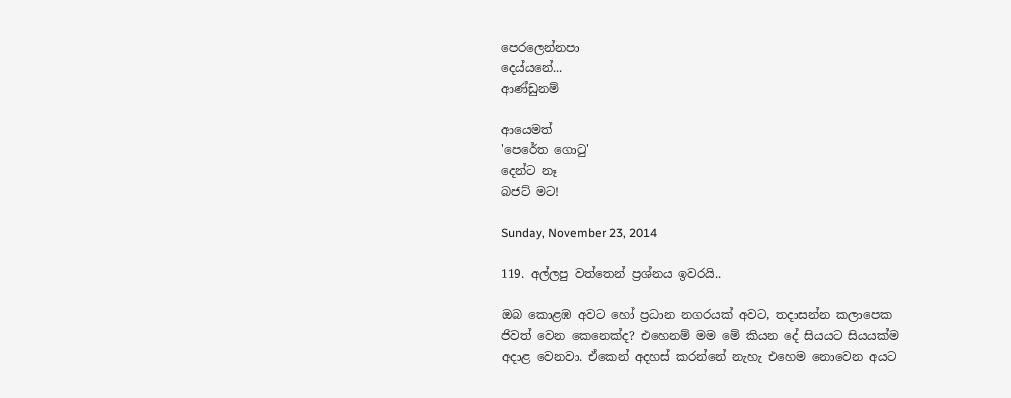පෙරලෙන්නපා
දෙය්යනේ...
ආණ්ඩුනම්

ආයෙමත්
'පෙරේත ගොටු'
දෙන්ට නෑ
බජට් මට!

Sunday, November 23, 2014

119. අල්ලපු වත්තෙන් ප්‍රශ්නය ඉවරයි..

ඔබ කොළඹ අවට හෝ ප්‍රධාන නගරයක් අවට, තදාසන්න කලාපෙක ජිවත් වෙන කෙනෙක්ද? එහෙනම් මම මේ කියන දේ සියයට සියයක්ම අදාළ වෙනවා. ඒකෙන් අදහස් කරන්නේ නැහැ එහෙම නොවෙන අයට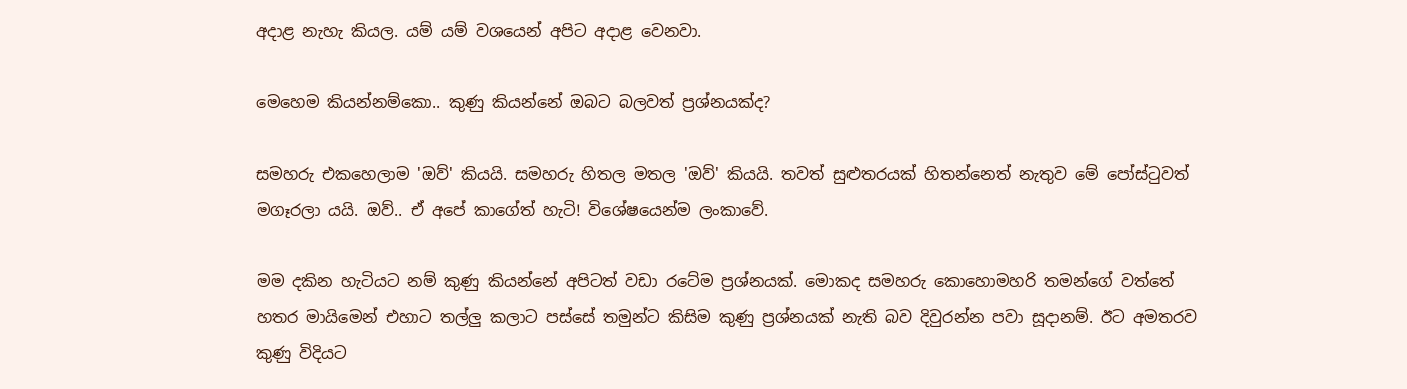අදාළ නැහැ කියල. යම් යම් වශයෙන් අපිට අදාළ වෙනවා.

මෙහෙම කියන්නම්කො.. කුණු කියන්නේ ඔබට බලවත් ප්‍රශ්නයක්ද?

සමහරු එකහෙලාම 'ඔව්' කියයි. සමහරු හිතල මතල 'ඔව්' කියයි. තවත් සුළුතරයක් හිතන්නෙත් නැතුව මේ පෝස්ටුවත් මගෑරලා යයි. ඔව්.. ඒ අපේ කාගේත් හැටි! විශේෂයෙන්ම ලංකාවේ.

මම දකින හැටියට නම් කුණු කියන්නේ අපිටත් වඩා රටේම ප්‍රශ්නයක්. මොකද සමහරු කොහොමහරි තමන්ගේ වත්තේ හතර මායිමෙන් එහාට තල්ලු කලාට පස්සේ තමුන්ට කිසිම කුණු ප්‍රශ්නයක් නැති බව දිවුරන්න පවා සූදානම්. ඊට අමතරව කුණු විදියට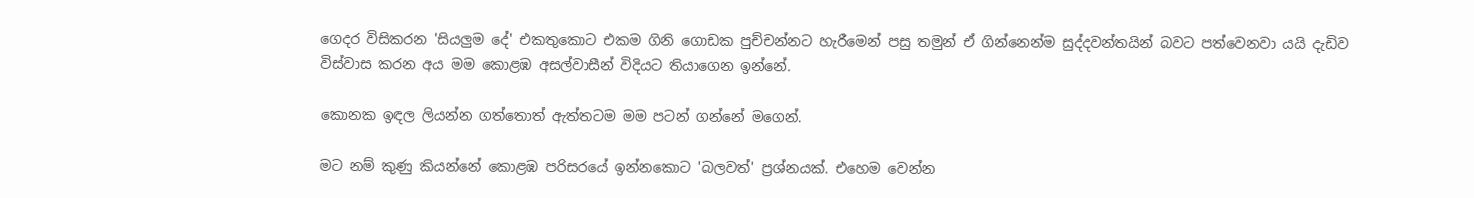ගෙදර විසිකරන 'සියලුම දේ' එකතුකොට එකම ගිනි ගොඩක පුච්චන්නට හැරීමෙන් පසු තමුන් ඒ ගින්නෙන්ම සුද්දවන්තයින් බවට පත්වෙනවා යයි දැඩිව විස්වාස කරන අය මම කොළඹ අසල්වාසීන් විදියට තියාගෙන ඉන්නේ.

කොනක ඉඳල ලියන්න ගත්තොත් ඇත්තටම මම පටන් ගන්නේ මගෙන්.

මට නම් කුණු කියන්නේ කොළඹ පරිසරයේ ඉන්නකොට 'බලවත්' ප්‍රශ්නයක්. එහෙම වෙන්න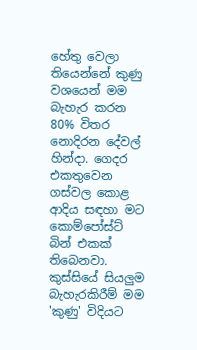හේතු වෙලා තියෙන්නේ කුණු වශයෙන් මම බැහැර කරන 80% විතර නොදිරන දේවල් හින්දා. ගෙදර එකතුවෙන ගස්වල කොළ ආදිය සඳහා මට කොම්පෝස්ට් බින් එකක් තිබෙනවා. කුස්සියේ සියලුම බැහැරකිරීම් මම 'කුණු' විදියට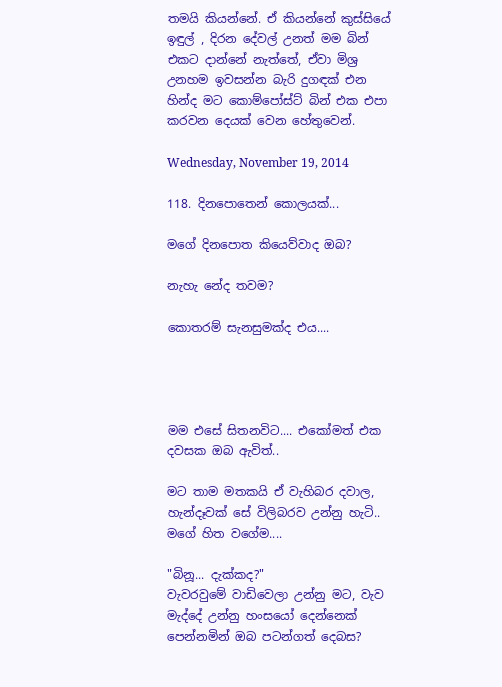තමයි කියන්නේ. ඒ කියන්නේ කුස්සියේ ඉඳුල් , දිරන දේවල් උනත් මම බින් එකට දාන්නේ නැත්තේ, ඒවා මිශ්‍ර උනහම ඉවසන්න බැරි දුගඳක් එන හින්ද මට කොම්පෝස්ට් බින් එක එපා කරවන දෙයක් වෙන හේතුවෙන්.

Wednesday, November 19, 2014

118. දිනපොතෙන් කොලයක්...

මගේ දිනපොත කියෙව්වාද ඔබ?

නැහැ නේද තවම?

කොතරම් සැනසුමක්ද එය....




මම එසේ සිතනවිට.... එකෝමත් එක දවසක ඔබ ඇවිත්..

මට තාම මතකයි ඒ වැහිබර දවාල, හැන්දෑවක් සේ විලිබරව උන්නු හැටි.. මගේ හිත වගේම....

"බිනූ... දැක්කද?"
වැවරවුමේ වාඩිවෙලා උන්නු මට, වැව මැද්දේ උන්නු හංසයෝ දෙන්නෙක් පෙන්නමින් ඔබ පටන්ගත් දෙබස?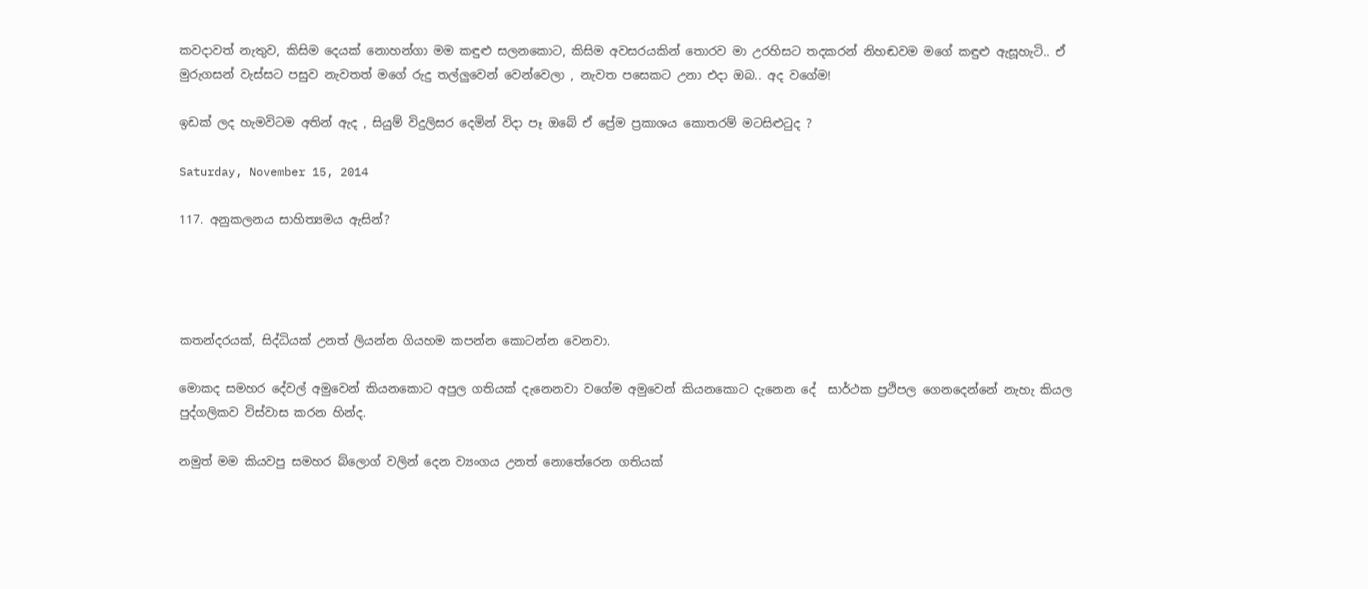කවදාවත් නැතුව, කිසිම දෙයක් නොහන්ගා මම කඳුළු සලනකොට, කිසිම අවසරයකින් තොරව මා උරහිසට තදකරන් නිහඬවම මගේ කඳුළු ඇසූහැටි.. ඒ මුරුගසන් වැස්සට පසුව නැවතත් මගේ රුදු තල්ලුවෙන් වෙන්වෙලා , නැවත පසෙකට උනා එදා ඔබ.. අද වගේම!

ඉඩක් ලද හැමවිටම අතින් ඇද , සියුම් විදුලිසර දෙමින් විදා පෑ ඔබේ ඒ ප්‍රේම ප්‍රකාශය කොතරම් මටසිළුටුද ?

Saturday, November 15, 2014

117. අනුකලනය සාහිත්‍යමය ඇසින්?




කතන්දරයක්, සිද්ධියක් උනත් ලියන්න ගියහම කපන්න කොටන්න වෙනවා.

මොකද සමහර දේවල් අමුවෙන් කියනකොට අපුල ගතියක් දැනෙනවා වගේම අමුවෙන් කියනකොට දැනෙන දේ  සාර්ථක ප්‍රථිපල ගෙනදෙන්නේ නැහැ කියල  පුද්ගලිකව විස්වාස කරන හින්ද.

නමුත් මම කියවපු සමහර බ්ලොග් වලින් දෙන ව්‍යංගය උනත් නොතේරෙන ගතියක්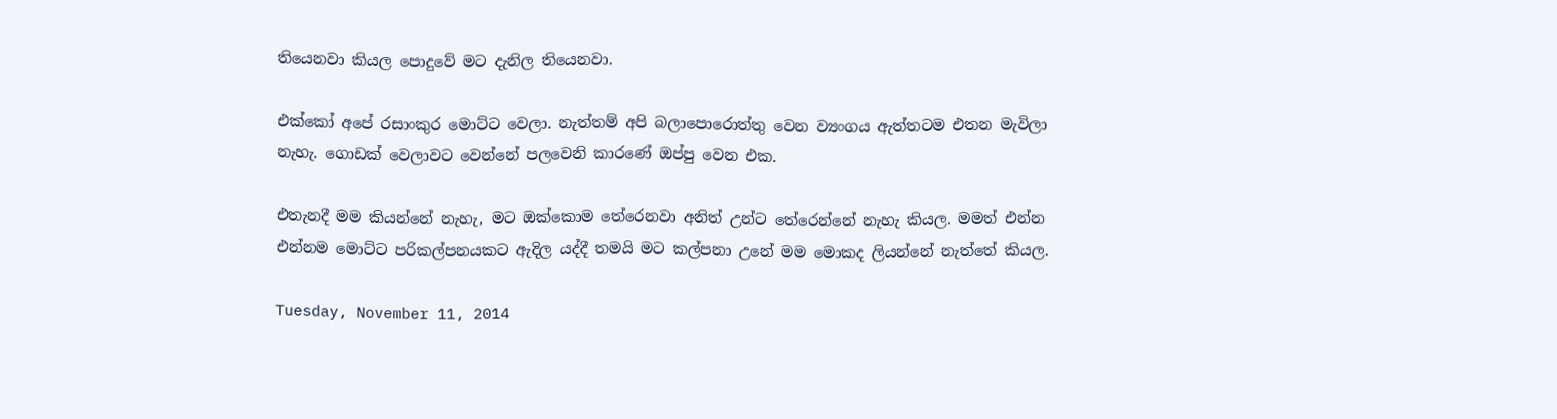තියෙනවා කියල පොදුවේ මට දැනිල තියෙනවා.

එක්කෝ අපේ රසාංකුර මොට්ට වෙලා. නැත්තම් අපි බලාපොරොත්තු වෙන ව්‍යංගය ඇත්තටම එතන මැවිලා නැහැ. ගොඩක් වෙලාවට වෙන්නේ පලවෙනි කාරණේ ඔප්පු වෙන එක.

එතැනදී මම කියන්නේ නැහැ, මට ඔක්කොම තේරෙනවා අනිත් උන්ට තේරෙන්නේ නැහැ කියල. මමත් එන්න එන්නම මොට්ට පරිකල්පනයකට ඇදිල යද්දී තමයි මට කල්පනා උනේ මම මොකද ලියන්නේ නැත්තේ කියල.

Tuesday, November 11, 2014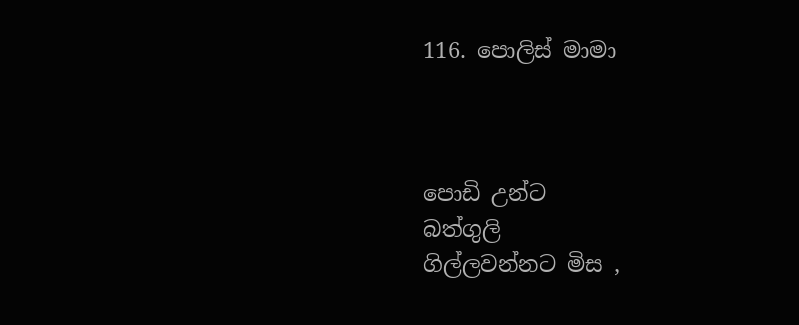116. පොලිස් මාමා



පොඩි උන්ට
බත්ගුලි
ගිල්ලවන්නට මිස ,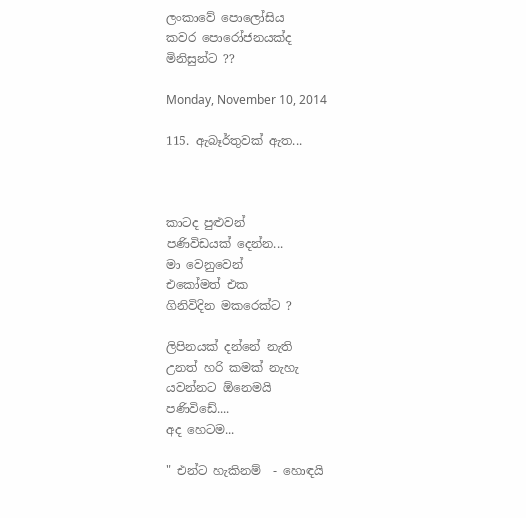ලංකාවේ පොලෝසිය
කවර පොරෝජනයක්ද
මිනිසුන්ට ??

Monday, November 10, 2014

115. ඇබෑර්තුවක් ඇත...



කාටද පුළුවන්
පණිවිඩයක් දෙන්න...
මා වෙනුවෙන්
එකෝමත් එක
ගිනිවිදින මකරෙක්ට ?

ලිපිනයක් දන්නේ නැති
උනත් හරි කමක් නැහැ
යවන්නට ඕනෙමයි
පණිවිඩේ....
අද හෙටම...

" එන්ට හැකිනම්  - හොඳයි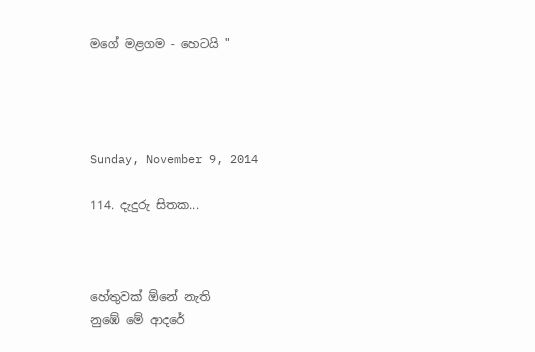මගේ මළගම - හෙටයි "




Sunday, November 9, 2014

114. දැදුරු සිතක...



හේතුවක් ඕනේ නැති
නුඹේ මේ ආදරේ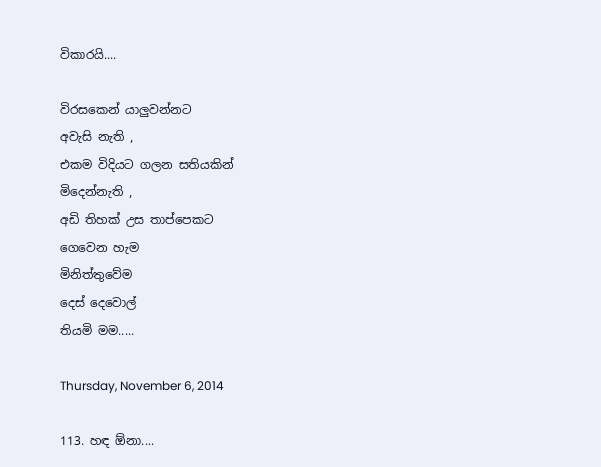විකාරයි....

විරසකෙන් යාලුවන්නට
අවැසි නැති ,
එකම විදියට ගලන සතියකින්
මිදෙන්නැති ,
අඩි තිහක් උස තාප්පෙකට
ගෙවෙන හැම
මිනිත්තුවේම
දෙස් දෙවොල්
තියමි මම.....

Thursday, November 6, 2014

113. හඳ ඕනා....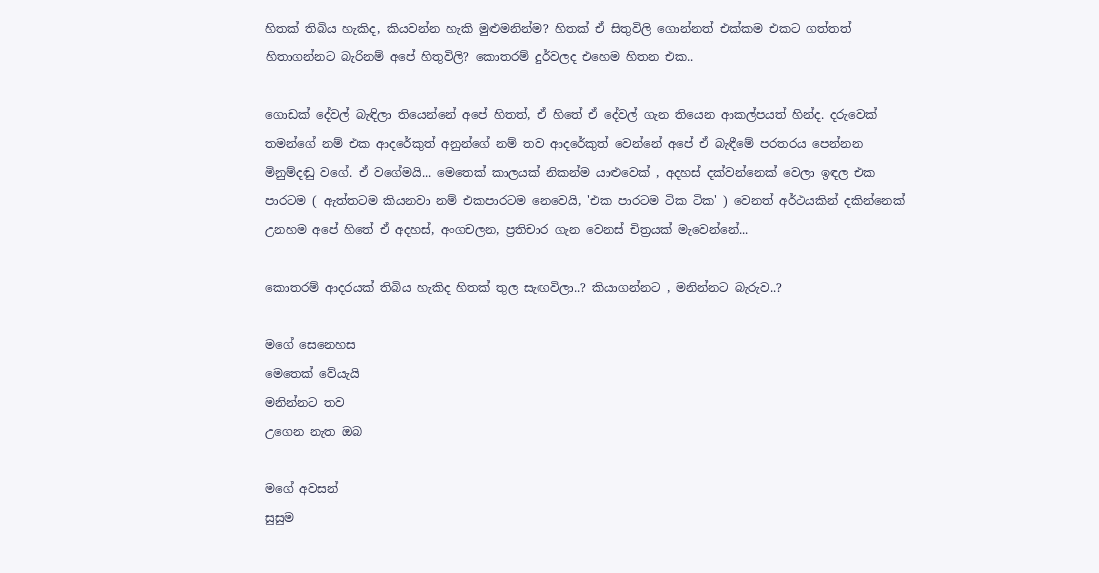හිතක් තිබිය හැකිද, කියවන්න හැකි මුළුමනින්ම? හිතක් ඒ සිතුවිලි ගොන්නත් එක්කම එකට ගත්තත් හිතාගන්නට බැරිනම් අපේ හිතුවිලි? කොතරම් දුර්වලද එහෙම හිතන එක..

ගොඩක් දේවල් බැඳිලා තියෙන්නේ අපේ හිතත්, ඒ හිතේ ඒ දේවල් ගැන තියෙන ආකල්පයත් හින්ද. දරුවෙක් තමන්ගේ නම් එක ආදරේකුත් අනුන්ගේ නම් තව ආදරේකුත් වෙන්නේ අපේ ඒ බැඳීමේ පරතරය පෙන්නන මිනුම්දඬු වගේ. ඒ වගේමයි... මෙතෙක් කාලයක් නිකන්ම යාළුවෙක් , අදහස් දක්වන්නෙක් වෙලා ඉඳල එක පාරටම ( ඇත්තටම කියනවා නම් එකපාරටම නෙවෙයි, 'එක පාරටම ටික ටික' ) වෙනත් අර්ථයකින් දකින්නෙක් උනහම අපේ හිතේ ඒ අදහස්, අංගචලන, ප්‍රතිචාර ගැන වෙනස් චිත්‍රයක් මැවෙන්නේ...

කොතරම් ආදරයක් තිබිය හැකිද හිතක් තුල සැඟවිලා..? කියාගන්නට , මනින්නට බැරුව..?

මගේ සෙනෙහස
මෙතෙක් වේයැයි
මනින්නට තව
උගෙන නැත ඔබ

මගේ අවසන්
සුසුම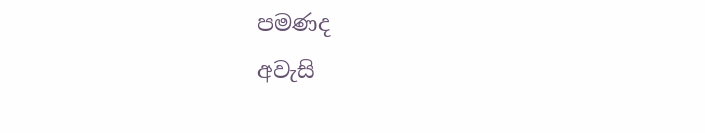පමණද
අවැසි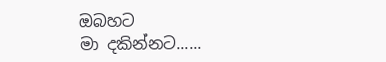ඔබහට
මා දකින්නට......